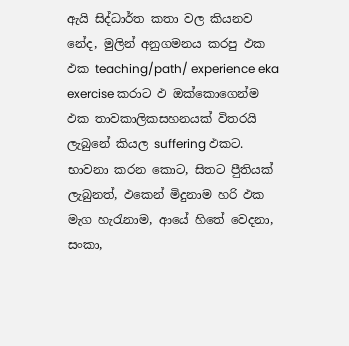ඇයි සිද්ධාර්ත කතා වල කියනව නේද, මුලින් අනුගමනය කරපු ඵක ඵක teaching/path/ experience eka exercise කරාට ඵ ඔක්කොගෙන්ම ඵක තාවකාලිකසහනයක් විතරයි ලැබුනේ කියල suffering ඵකට.
භාවනා කරන කොට, සිතට පීුතියක් ලැබුනත්, ඵකෙන් මිදුනාම හරි ඵක මැග හැරැනාම, ආයේ හිතේ වෙදනා, සංකා,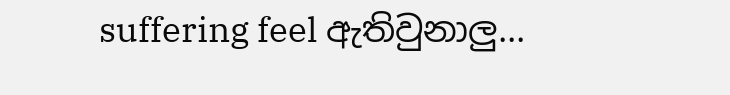suffering feel ඇතිවුනාලු...